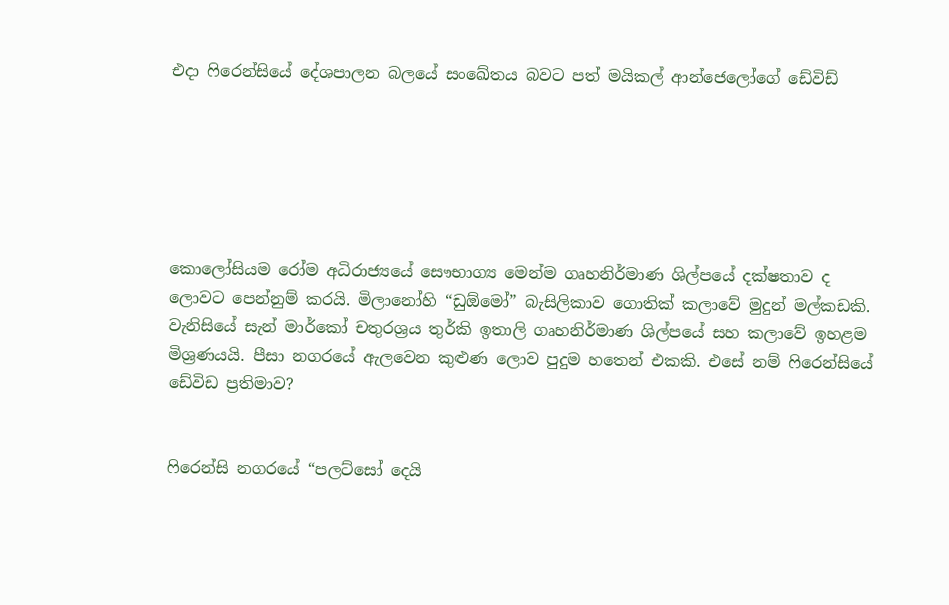එදා ෆිරෙන්සියේ දේශපාලන බලයේ සංඛේතය බවට පත් මයිකල් ආන්ජෙලෝගේ ඩේවිඩ්






කොලෝසියම රෝම අධිරාජ්‍යයේ සෞභාග්‍ය මෙන්ම ගෘහනිර්මාණ ශිල්පයේ දක්ෂතාව ද ලොවට පෙන්නුම් කරයි. මිලානෝහි “ඩුඕමෝ” බැසිලිකාව ගොතික් කලාවේ මුදුන් මල්කඩකි. වැනිසියේ සැන් මාර්කෝ චතුරශ්‍රය තුර්කි ඉතාලි ගෘහනිර්මාණ ශිල්පයේ සහ කලාවේ ඉහළම මිශ්‍රණයයි. පීසා නගරයේ ඇලවෙන කුළුණ ලොව පුදුම හතෙන් එකකි. එසේ නම් ෆිරෙන්සියේ ඩේවිඩ ප්‍රතිමාව?


ෆිරෙන්සි නගරයේ “පලට්සෝ දෙයි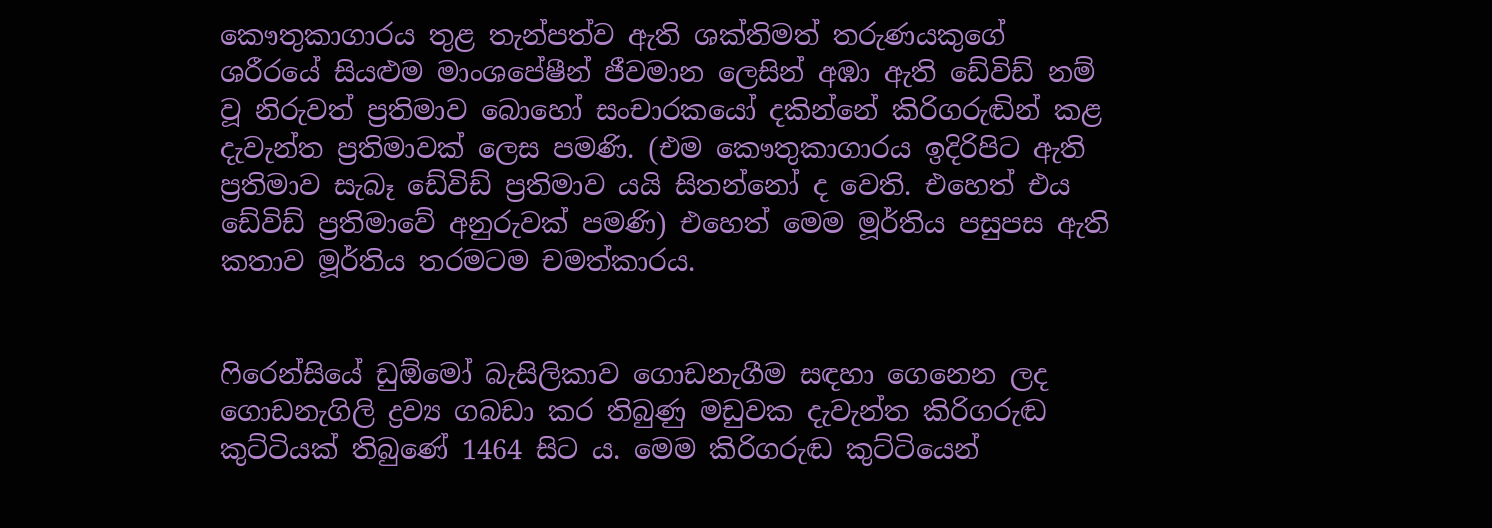කෞතුකාගාරය තුළ තැන්පත්ව ඇති ශක්තිමත් තරුණයකුගේ ශරීරයේ සියළුම මාංශපේෂීන් ජීවමාන ලෙසින් අඹා ඇති ඩේවිඩ් නම් වූ නිරුවත් ප්‍රතිමාව බොහෝ සංචාරකයෝ දකින්නේ කිරිගරුඬින් කළ දැවැන්ත ප්‍රතිමාවක් ලෙස පමණි. (එම කෞතුකාගාරය ඉදිරිපිට ඇති ප්‍රතිමාව සැබෑ ඩේවිඩ් ප්‍රතිමාව යයි සිතන්නෝ ද වෙති. එහෙත් එය ඩේවිඩ් ප්‍රතිමාවේ අනුරුවක් පමණි) එහෙත් මෙම මූර්තිය පසුපස ඇති කතාව මූර්තිය තරමටම චමත්කාරය.


ෆිරෙන්සියේ ඩුඕමෝ බැසිලිකාව ගොඩනැගීම සඳහා ගෙනෙන ලද ගොඩනැගිලි ද්‍රව්‍ය ගබඩා කර තිබුණු මඩුවක දැවැන්ත කිරිගරුඬ කුට්ටියක් තිබුණේ 1464 සිට ය. මෙම කිරිගරුඬ කුට්ටියෙන්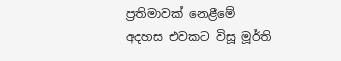ප්‍රතිමාවක් නෙළීමේ අදහස එවකට විසූ මූර්ති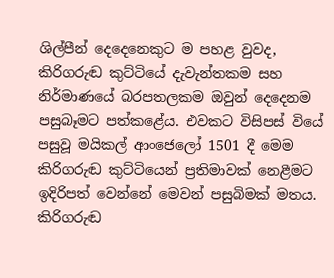ශිල්පීන් දෙදෙනෙකුට ම පහළ වුවද, කිරිගරුඬ කුට්ටියේ දැවැන්තකම සහ නිර්මාණයේ බරපතලකම ඔවුන් දෙදෙනම පසුබෑමට පත්කළේය. එවකට විසිපස් වියේ පසුවූ මයිකල් ආංජෙලෝ 1501 දී මෙම කිරිගරුඬ කුට්ටියෙන් ප්‍රතිමාවක් නෙළීමට ඉදිරිපත් වෙන්නේ මෙවන් පසුබිමක් මතය. කිරිගරුඬ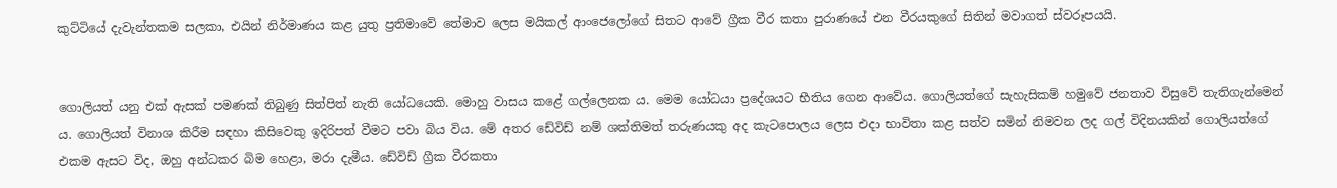කුට්ටියේ දැවැන්තකම සලකා, එයින් නිර්මාණය කළ යුතු ප්‍රතිමාවේ තේමාව ලෙස මයිකල් ආංජෙලෝගේ සිතට ආවේ ග්‍රීක වීර කතා පුරාණයේ එන වීරයකුගේ සිතින් මවාගත් ස්වරූපයයි.


ගොලියත් යනු එක් ඇසක් පමණක් තිබුණු සිත්පිත් නැති යෝධයෙකි. මොහු වාසය කළේ ගල්ලෙනක ය. මෙම යෝධයා ප්‍රදේශයට භීතිය ගෙන ආවේය. ගොලියත්ගේ සැහැසිකම් හමුවේ ජනතාව විසුවේ තැතිගැන්මෙන් ය. ගොලියත් විනාශ කිරීම සඳහා කිසිවෙකු ඉදිරිපත් වීමට පවා බිය විය. මේ අතර ඩේවිඩ් නම් ශක්තිමත් තරුණයකු අද කැටපොලය ලෙස එදා භාවිතා කළ සත්ව සමින් නිමවන ලද ගල් විදිනයකින් ගොලියත්ගේ එකම ඇසට විද, ඔහු අන්ධකර බිම හෙළා, මරා දැමීය. ඩේවිඩ් ග්‍රීක වීරකතා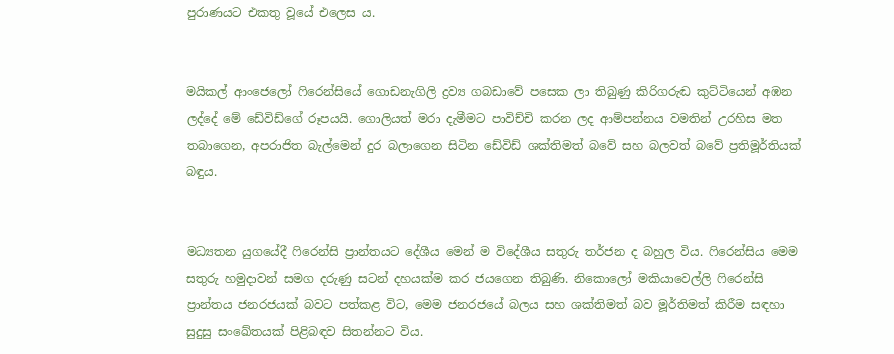පුරාණයට එකතු වූයේ එලෙස ය.


මයිකල් ආංජෙලෝ ෆිරෙන්සියේ ගොඩනැගිලි ද්‍රව්‍ය ගබඩාවේ පසෙක ලා තිබුණු කිරිගරුඬ කුට්ටියෙන් අඹන ලද්දේ මේ ඩේවිඩ්ගේ රූපයයි. ගොලියත් මරා දැමීමට පාවිච්චි කරන ලද ආම්පන්නය වමතින් උරහිස මත තබාගෙන, අපරාජිත බැල්මෙන් දුර බලාගෙන සිටින ඩේවිඩ් ශක්තිමත් බවේ සහ බලවත් බවේ ප්‍රතිමූර්තියක් බඳුය.


මධ්‍යතන යුගයේදී ෆිරෙන්සි ප්‍රාන්තයට දේශීය මෙන් ම විදේශීය සතුරු තර්ජන ද බහුල විය. ෆිරෙන්සිය මෙම සතුරු හමුදාවන් සමග දරුණු සටන් දහයක්ම කර ජයගෙන තිබුණි. නිකොලෝ මකියාවෙල්ලි ෆිරෙන්සි ප්‍රාන්තය ජනරජයක් බවට පත්කළ විට, මෙම ජනරජයේ බලය සහ ශක්තිමත් බව මූර්තිමත් කිරීම සඳහා සුදුසු සංඛේතයක් පිළිබඳව සිතන්නට විය.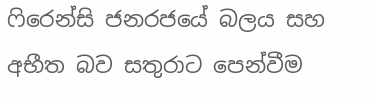ෆිරෙන්සි ජනරජයේ බලය සහ අභීත බව සතුරාට පෙන්වීම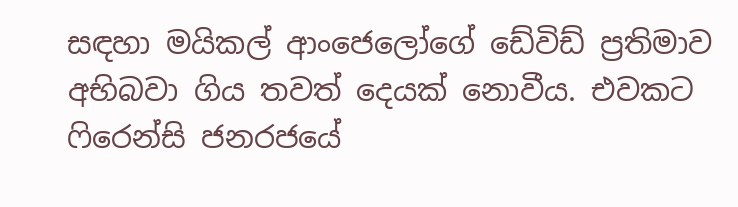සඳහා මයිකල් ආංජෙලෝගේ ඩේවිඩ් ප්‍රතිමාව අභිබවා ගිය තවත් දෙයක් නොවීය. එවකට ෆිරෙන්සි ජනරජයේ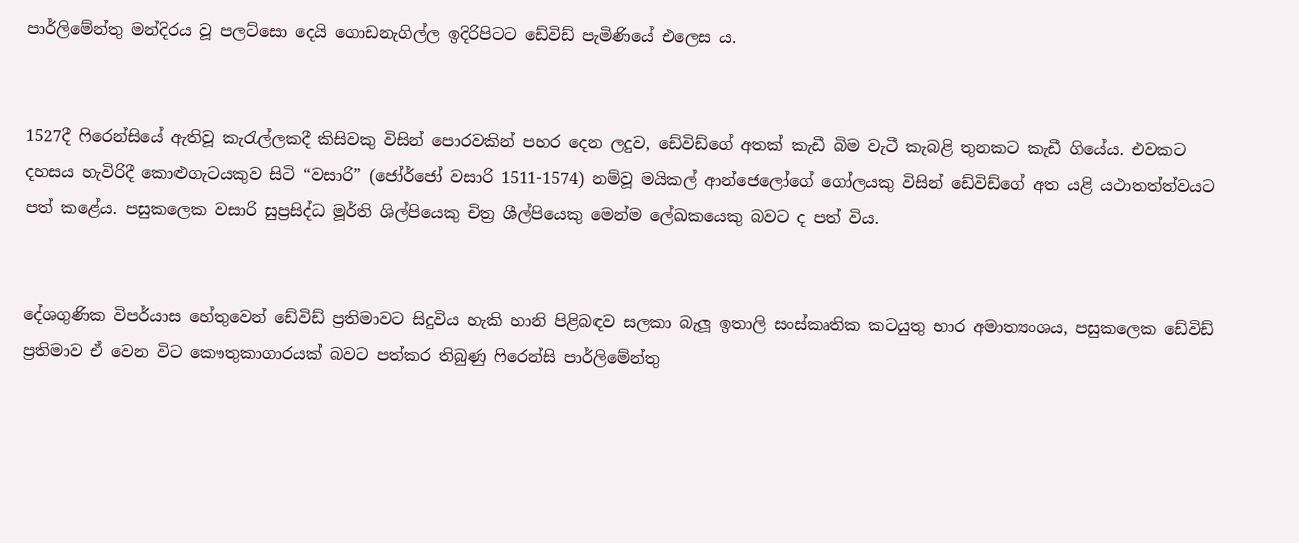පාර්ලිමේන්තු මන්දිරය වූ පලට්සො දෙයි ගොඩනැගිල්ල ඉදිරිපිටට ඩේවිඩ් පැමිණියේ එලෙස ය.


1527දී ෆිරෙන්සියේ ඇතිවූ කැරැල්ලකදී කිසිවකු විසින් පොරවකින් පහර දෙන ලදුව, ඩේවිඩ්ගේ අතක් කැඩී බිම වැටී කැබළි තුනකට කැඩී ගියේය. එවකට දහසය හැවිරිදී කොළුගැටයකුව සිටි “වසාරි” (ජෝර්ජෝ වසාරි 1511-1574) නම්වූ මයිකල් ආන්ජෙලෝගේ ගෝලයකු විසින් ඩේවිඩ්ගේ අත යළි යථාතත්ත්වයට පත් කළේය. පසුකලෙක වසාරි සුප්‍රසිද්ධ මූර්ති ශිල්පියෙකු චිත්‍ර ශීල්පියෙකු මෙන්ම ලේඛකයෙකු බවට ද පත් විය.


දේශගුණික විපර්යාස හේතුවෙන් ඩේවිඩ් ප්‍රතිමාවට සිදුවිය හැකි හානි පිළිබඳව සලකා බැලූ ඉතාලි සංස්කෘතික කටයුතු භාර අමාත්‍යංශය, පසුකලෙක ඩේවිඩ් ප්‍රතිමාව ඒ වෙන විට කෞතුකාගාරයක් බවට පත්කර තිබුණු ෆිරෙන්සි පාර්ලිමේන්තු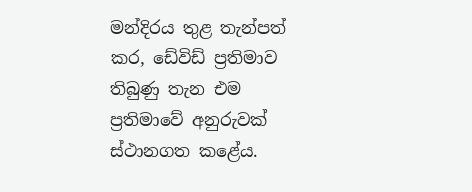මන්දිරය තුළ තැන්පත් කර, ඩේවිඩ් ප්‍රතිමාව තිබුණු තැන එම
ප්‍රතිමාවේ අනුරුවක් ස්ථානගත කළේය.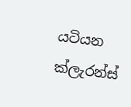යටියන
ක්ලැරන්ස්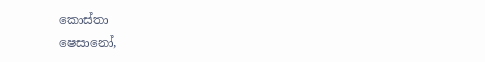කොස්තා
ෂෙසානෝ,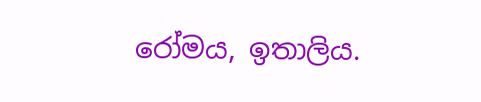රෝමය, ඉතාලිය.